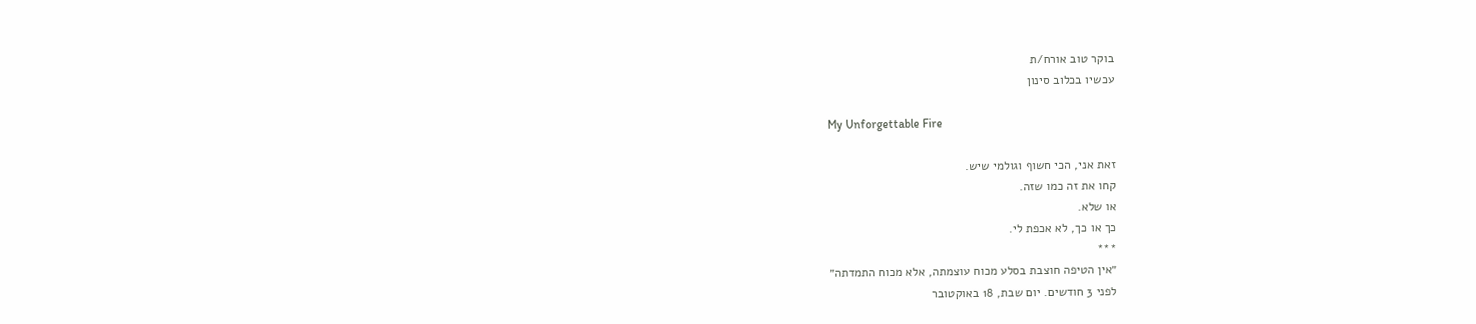בוקר טוב אורח/ת
עכשיו בכלוב סינון

My Unforgettable Fire

זאת אני, הכי חשוף וגולמי שיש.
קחו את זה כמו שזה.
או שלא.
כך או כך, לא אכפת לי.
***
״אין הטיפה חוצבת בסלע מכוח עוצמתה, אלא מכוח התמדתה״
לפני 3 חודשים. יום שבת, 18 באוקטובר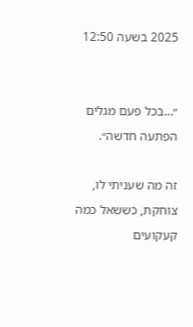2025 בשעה 12:50


״…בכל פעם מגלים הפתעה חדשה״.

זה מה שעניתי לו, צוחקת, כששאל כמה קעקועים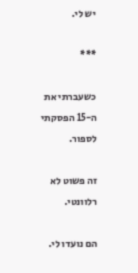יש לי.

***

כשעברתי את ה-15 הפסקתי לספור.

זה פשוט לא רלוונטי.

הם נועדו לי.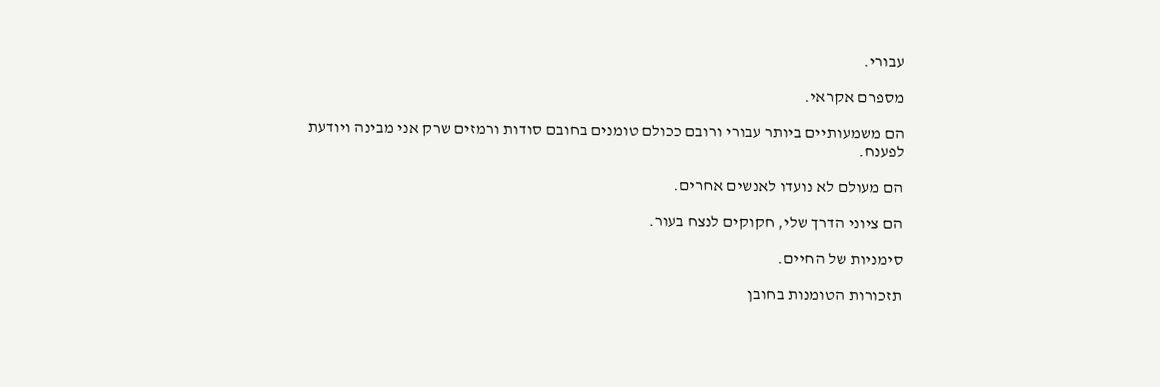עבורי.

מספרם אקראי.

הם משמעותיים ביותר עבורי ורובם ככולם טומנים בחובם סודות ורמזים שרק אני מבינה ויודעת לפענח.

הם מעולם לא נועדו לאנשים אחרים.

הם ציוני הדרך שלי, חקוקים לנצח בעור.

סימניות של החיים.

תזכורות הטומנות בחובן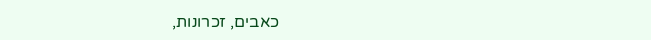כאבים, זכרונות,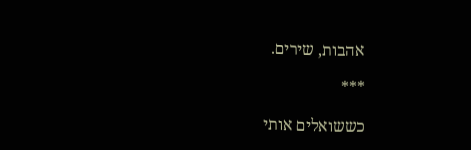אהבות, שירים.

***

כששואלים אותי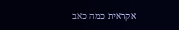אקראית כמה כאב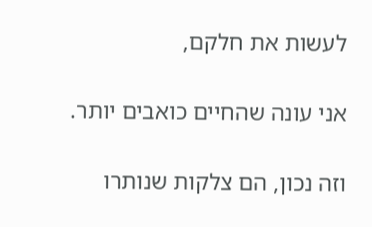לעשות את חלקם,

אני עונה שהחיים כואבים יותר.

וזה נכון, הם צלקות שנותרו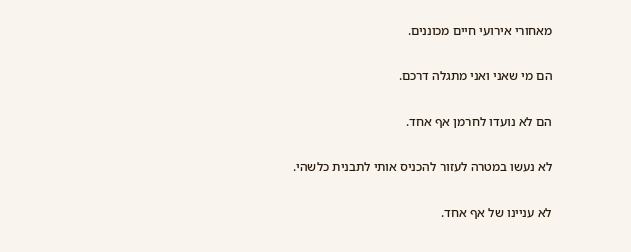מאחורי אירועי חיים מכוננים.

הם מי שאני ואני מתגלה דרכם.

הם לא נועדו לחרמן אף אחד.

לא נעשו במטרה לעזור להכניס אותי לתבנית כלשהי.

לא עניינו של אף אחד.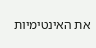את האינטימיות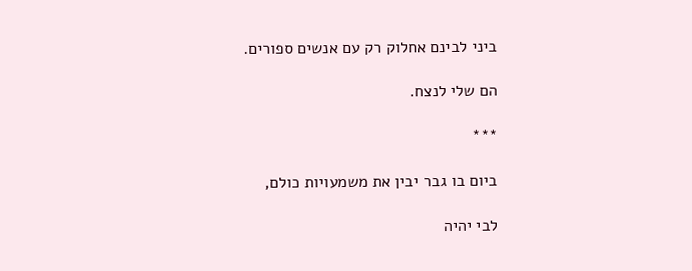ביני לבינם אחלוק רק עם אנשים ספורים.

הם שלי לנצח.

***

ביום בו גבר יבין את משמעויות כולם,

לבי יהיה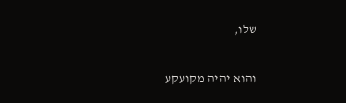שלו,

והוא יהיה מקועקע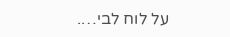על לוח לבי….